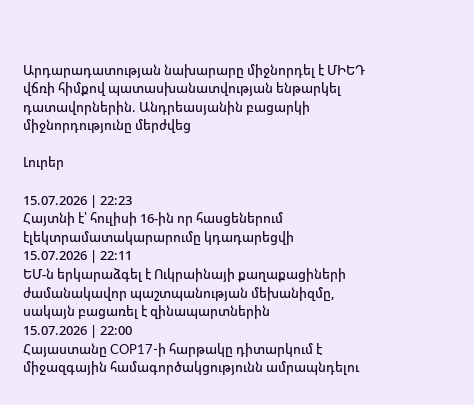Արդարադատության նախարարը միջնորդել է ՄԻԵԴ վճռի հիմքով պատասխանատվության ենթարկել դատավորներին. Անդրեասյանին բացարկի միջնորդությունը մերժվեց

Լուրեր

15.07.2026 | 22:23
Հայտնի է՝ հուլիսի 16-ին որ հասցեներում էլեկտրամատակարարումը կդադարեցվի
15.07.2026 | 22:11
ԵՄ-ն երկարաձգել է Ուկրաինայի քաղաքացիների ժամանակավոր պաշտպանության մեխանիզմը, սակայն բացառել է զինապարտներին
15.07.2026 | 22:00
Հայաստանը COP17-ի հարթակը դիտարկում է միջազգային համագործակցությունն ամրապնդելու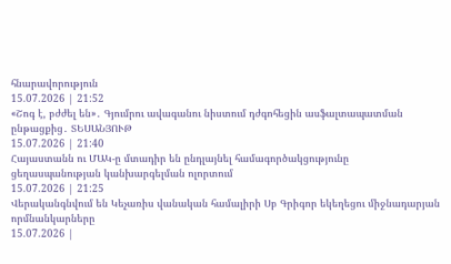հնարավորություն
15.07.2026 | 21:52
«Շոգ է, բժժել են»․ Գյումրու ավագանու նիստում դժգոհեցին ասֆալտապատման ընթացքից․ ՏԵՍԱՆՅՈՒԹ
15.07.2026 | 21:40
Հայաստանն ու ՄԱԿ-ը մտադիր են ընդլայնել համագործակցությունը ցեղասպանության կանխարգելման ոլորտում
15.07.2026 | 21:25
Վերականգնվում են Կեչառիս վանական համալիրի Սբ Գրիգոր եկեղեցու միջնադարյան որմնանկարները
15.07.2026 |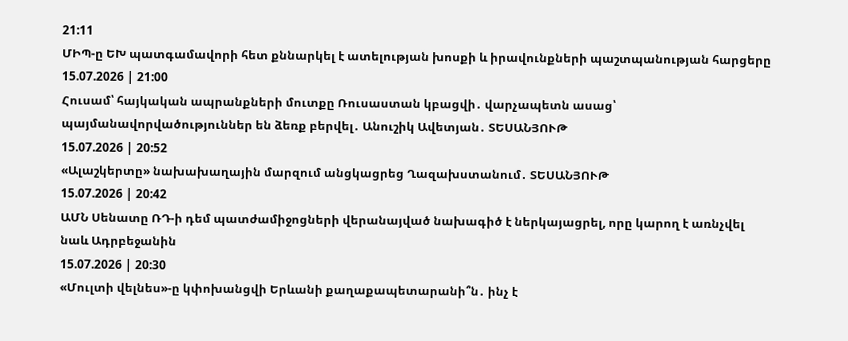21:11
ՄԻՊ-ը ԵԽ պատգամավորի հետ քննարկել է ատելության խոսքի և իրավունքների պաշտպանության հարցերը
15.07.2026 | 21:00
Հուսամ՝ հայկական ապրանքների մուտքը Ռուսաստան կբացվի․ վարչապետն ասաց՝ պայմանավորվածություններ են ձեռք բերվել․ Անուշիկ Ավետյան․ ՏԵՍԱՆՅՈՒԹ
15.07.2026 | 20:52
«Ալաշկերտը» նախախաղային մարզում անցկացրեց Ղազախստանում․ ՏԵՍԱՆՅՈՒԹ
15.07.2026 | 20:42
ԱՄՆ Սենատը ՌԴ-ի դեմ պատժամիջոցների վերանայված նախագիծ է ներկայացրել, որը կարող է առնչվել նաև Ադրբեջանին
15.07.2026 | 20:30
«Մուլտի վելնես»-ը կփոխանցվի Երևանի քաղաքապետարանի՞ն․ ինչ է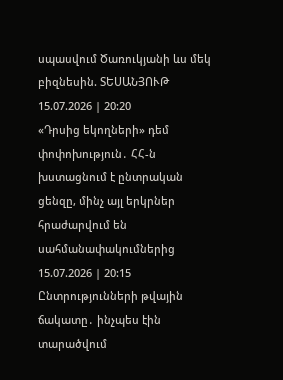սպասվում Ծառուկյանի ևս մեկ բիզնեսին. ՏԵՍԱՆՅՈՒԹ
15.07.2026 | 20:20
«Դրսից եկողների» դեմ փոփոխություն․ ՀՀ-ն խստացնում է ընտրական ցենզը, մինչ այլ երկրներ հրաժարվում են սահմանափակումներից
15.07.2026 | 20:15
Ընտրությունների թվային ճակատը․ ինչպես էին տարածվում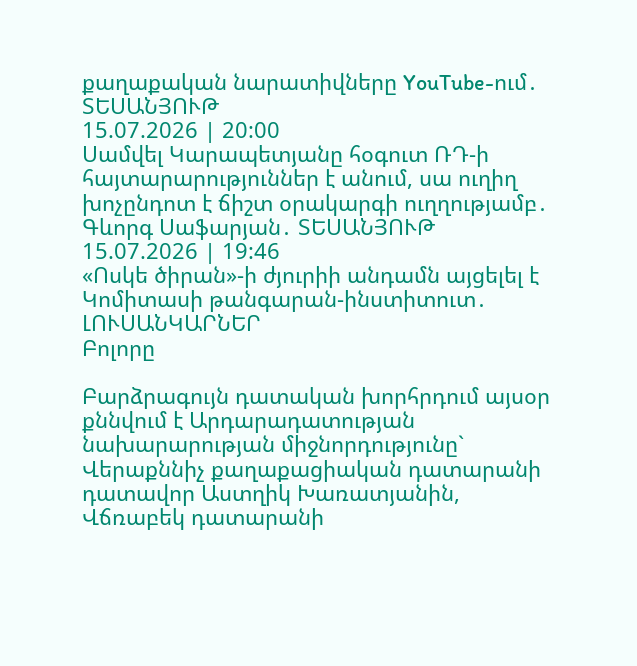քաղաքական նարատիվները YouTube-ում․ ՏԵՍԱՆՅՈՒԹ
15.07.2026 | 20:00
Սամվել Կարապետյանը հօգուտ ՌԴ-ի հայտարարություններ է անում, սա ուղիղ խոչընդոտ է ճիշտ օրակարգի ուղղությամբ․ Գևորգ Սաֆարյան․ ՏԵՍԱՆՅՈՒԹ
15.07.2026 | 19:46
«Ոսկե ծիրան»-ի ժյուրիի անդամն այցելել է Կոմիտասի թանգարան-ինստիտուտ․ ԼՈՒՍԱՆԿԱՐՆԵՐ
Բոլորը

Բարձրագույն դատական խորհրդում այսօր քննվում է Արդարադատության նախարարության միջնորդությունը` Վերաքննիչ քաղաքացիական դատարանի դատավոր Աստղիկ Խառատյանին, Վճռաբեկ դատարանի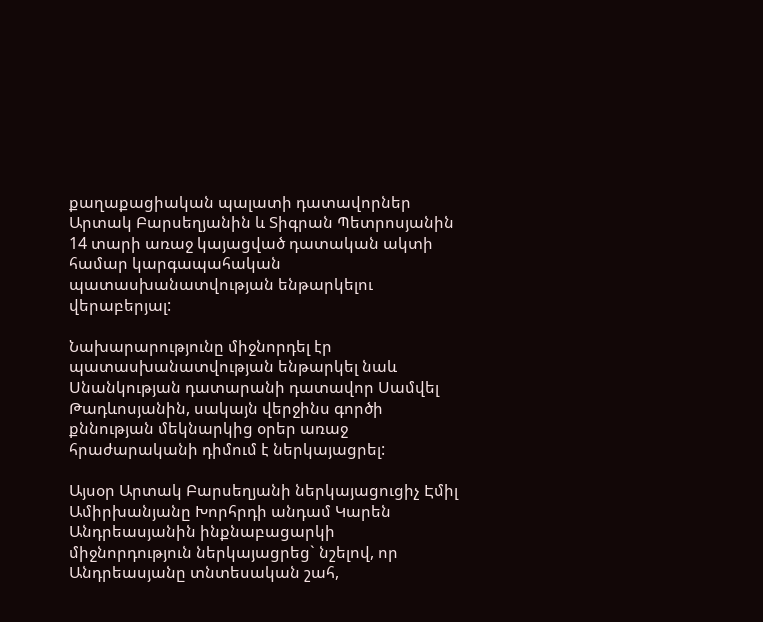քաղաքացիական պալատի դատավորներ Արտակ Բարսեղյանին և Տիգրան Պետրոսյանին 14 տարի առաջ կայացված դատական ակտի համար կարգապահական պատասխանատվության ենթարկելու վերաբերյալ:

Նախարարությունը միջնորդել էր պատասխանատվության ենթարկել նաև Սնանկության դատարանի դատավոր Սամվել Թադևոսյանին, սակայն վերջինս գործի քննության մեկնարկից օրեր առաջ հրաժարականի դիմում է ներկայացրել:

Այսօր Արտակ Բարսեղյանի ներկայացուցիչ Էմիլ Ամիրխանյանը Խորհրդի անդամ Կարեն Անդրեասյանին ինքնաբացարկի միջնորդություն ներկայացրեց` նշելով, որ Անդրեասյանը տնտեսական շահ,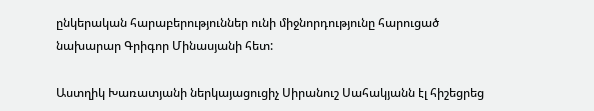ընկերական հարաբերություններ ունի միջնորդությունը հարուցած նախարար Գրիգոր Մինասյանի հետ:

Աստղիկ Խառատյանի ներկայացուցիչ Սիրանուշ Սահակյանն էլ հիշեցրեց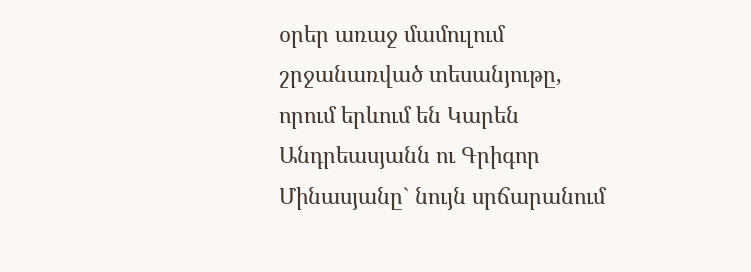օրեր առաջ մամուլում շրջանառված տեսանյութը, որում երևում են Կարեն Անդրեասյանն ու Գրիգոր Մինասյանը` նույն սրճարանում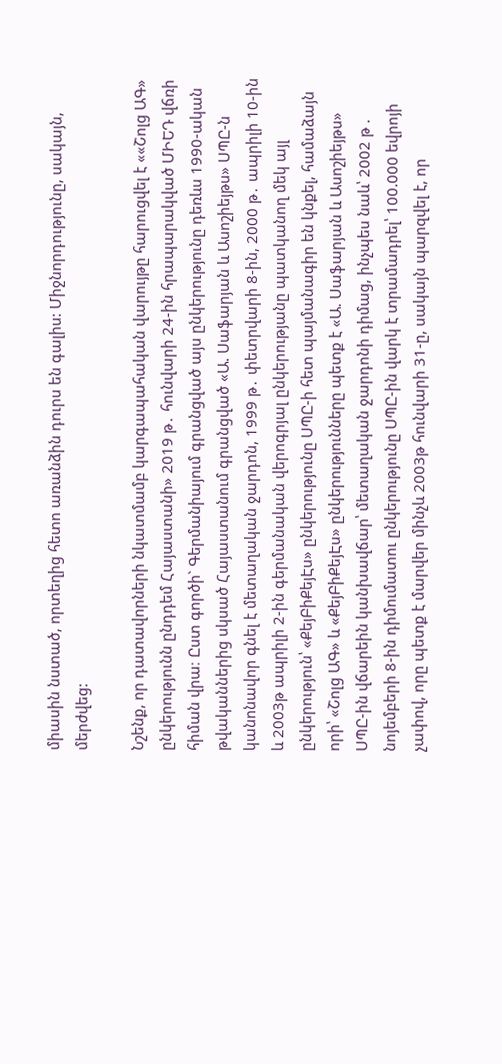միասին նստած, որտեղից հետո առանձին դուրս են գալիս: Միջնորդությունը, սակայն, մերժվեց:

Նշենք, որ դատավորների նկատմամբ կարգապահական վարույթը հարուցվել է ««Շոլց ԱԳ» ընկերությունն ընդդեմ Հայաստանի» 2019 թ․ հունվարի 24-ին հրապարակված ՄԻԵԴ վճռի հիման վրա։ Ըստ գործի` Գերմանիայում գրանցված այս ընկերությունը դեռևս 1990-ական թվականներից սկսած Հայաստանում գրանցված «Ա. Սաֆարյան և Ասոշիեյթս» ՍՊԸ-ն կանոնավոր գնել է մետաղական ջարդոն, 1999 թ․ փետրվարի 8-ին, 2000 թ․ ապրիլի 10-ին և 2003թ ապրիլի 2-ին գերմանական վերոգրյալ ընկերությանը պատկանող մեկ այլ ընկերություն՝ «ՔեյԲիՔեյԷս» ընկերությունը ՍՊԸ-ի հետ պայմանագիր են կնքել, համաձայն որի՝ «Շոլց ԱԳ» և «ՔեյԲիՔեյԷս» ընկերությունները պետք է «Ա. Սաֆարյան և Ասոշիեյթս» ՍՊԸ-ին վճարեին կանխավճար՝ մետաղական ջարդոնի դիմաց, ինչպես նաև՝ 2002 թ . նոյեմբերի 8-ին դիմումատու ընկերությունը ՍՊԸ-ին վարկ է տրամադրել՝ 100.000 եվրոյի չափով, որը պետք է մարվեր մինչև 2003թ հունվարի 31-ը, սակայն պարզվել է, որ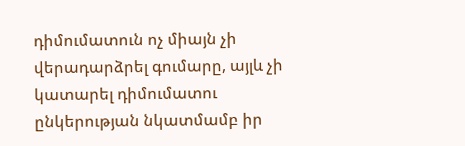դիմումատուն ոչ միայն չի վերադարձրել գումարը, այլև չի կատարել դիմումատու ընկերության նկատմամբ իր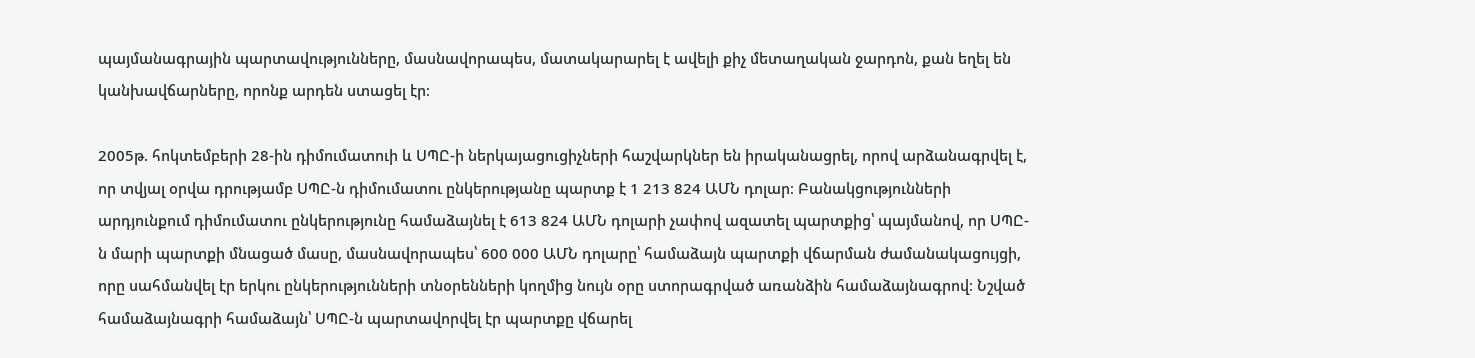պայմանագրային պարտավությունները, մասնավորապես, մատակարարել է ավելի քիչ մետաղական ջարդոն, քան եղել են կանխավճարները, որոնք արդեն ստացել էր։

2005թ. հոկտեմբերի 28-ին դիմումատուի և ՍՊԸ-ի ներկայացուցիչների հաշվարկներ են իրականացրել, որով արձանագրվել է, որ տվյալ օրվա դրությամբ ՍՊԸ-ն դիմումատու ընկերությանը պարտք է 1 213 824 ԱՄՆ դոլար։ Բանակցությունների արդյունքում դիմումատու ընկերությունը համաձայնել է 613 824 ԱՄՆ դոլարի չափով ազատել պարտքից՝ պայմանով, որ ՍՊԸ-ն մարի պարտքի մնացած մասը, մասնավորապես՝ 600 000 ԱՄՆ դոլարը՝ համաձայն պարտքի վճարման ժամանակացույցի, որը սահմանվել էր երկու ընկերությունների տնօրենների կողմից նույն օրը ստորագրված առանձին համաձայնագրով։ Նշված համաձայնագրի համաձայն՝ ՍՊԸ-ն պարտավորվել էր պարտքը վճարել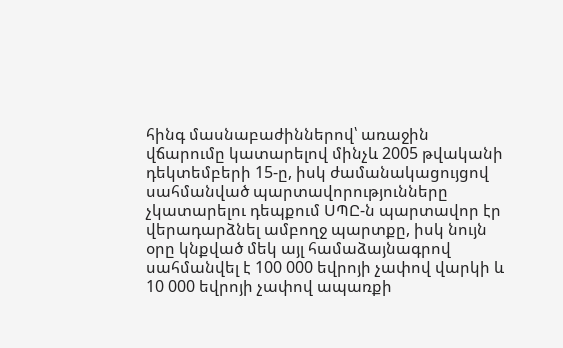հինգ մասնաբաժիններով՝ առաջին վճարումը կատարելով մինչև 2005 թվականի դեկտեմբերի 15-ը, իսկ ժամանակացույցով սահմանված պարտավորությունները չկատարելու դեպքում ՍՊԸ-ն պարտավոր էր վերադարձնել ամբողջ պարտքը, իսկ նույն օրը կնքված մեկ այլ համաձայնագրով սահմանվել է 100 000 եվրոյի չափով վարկի և 10 000 եվրոյի չափով ապառքի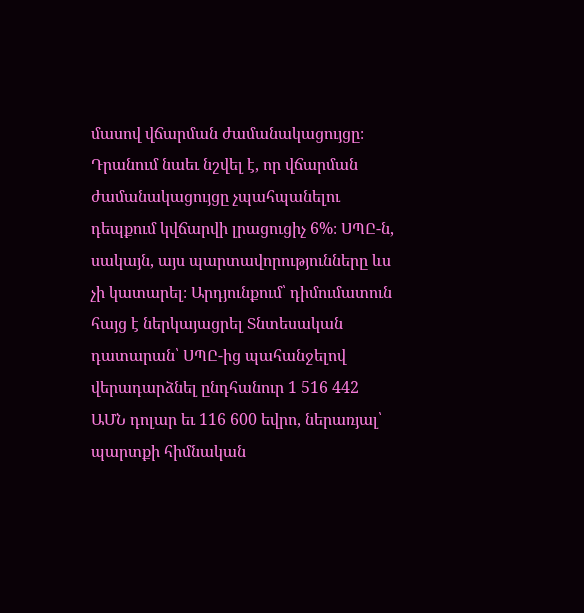մասով վճարման ժամանակացույցը։ Դրանում նաեւ նշվել է, որ վճարման ժամանակացույցը չպահպանելու դեպքում կվճարվի լրացուցիչ 6%։ ՍՊԸ-ն, սակայն, այս պարտավորությունները ևս չի կատարել։ Արդյունքում՝ դիմումատուն հայց է ներկայացրել Տնտեսական դատարան՝ ՍՊԸ-ից պահանջելով վերադարձնել ընդհանուր 1 516 442 ԱՄՆ դոլար եւ 116 600 եվրո, ներառյալ՝ պարտքի հիմնական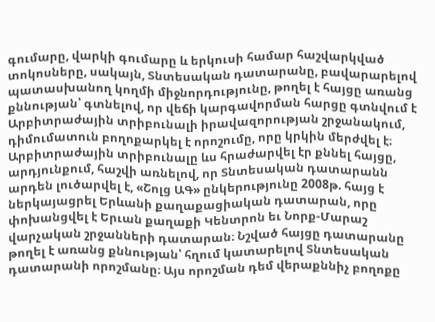գումարը, վարկի գումարը և երկուսի համար հաշվարկված տոկոսները, սակայն, Տնտեսական դատարանը, բավարարելով պատասխանող կողմի միջնորդությունը, թողել է հայցը առանց քննության՝ գտնելով, որ վեճի կարգավորման հարցը գտնվում է Արբիտրաժային տրիբունալի իրավազորության շրջանակում, դիմումատուն բողոքարկել է որոշումը, որը կրկին մերժվել է։ Արբիտրաժային տրիբունալը ևս հրաժարվել էր քննել հայցը, արդյունքում, հաշվի առնելով, որ Տնտեսական դատարանն արդեն լուծարվել է, «Շոլց ԱԳ» ընկերությունը 2008թ. հայց է ներկայացրել Երևանի քաղաքացիական դատարան, որը փոխանցվել է Երւան քաղաքի Կենտրոն եւ Նորք-Մարաշ վարչական շրջանների դատարան։ Նշված հայցը դատարանը թողել է առանց քննության՝ հղում կատարելով Տնտեսական դատարանի որոշմանը։ Այս որոշման դեմ վերաքննիչ բողոքը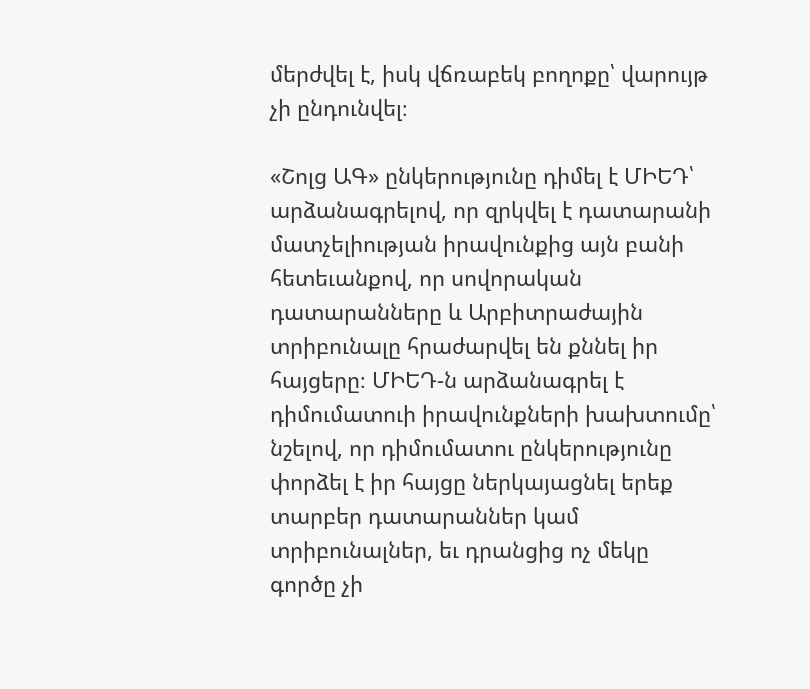մերժվել է, իսկ վճռաբեկ բողոքը՝ վարույթ չի ընդունվել։

«Շոլց ԱԳ» ընկերությունը դիմել է ՄԻԵԴ՝ արձանագրելով, որ զրկվել է դատարանի մատչելիության իրավունքից այն բանի հետեւանքով, որ սովորական դատարանները և Արբիտրաժային տրիբունալը հրաժարվել են քննել իր հայցերը։ ՄԻԵԴ-ն արձանագրել է դիմումատուի իրավունքների խախտումը՝ նշելով, որ դիմումատու ընկերությունը փորձել է իր հայցը ներկայացնել երեք տարբեր դատարաններ կամ տրիբունալներ, եւ դրանցից ոչ մեկը գործը չի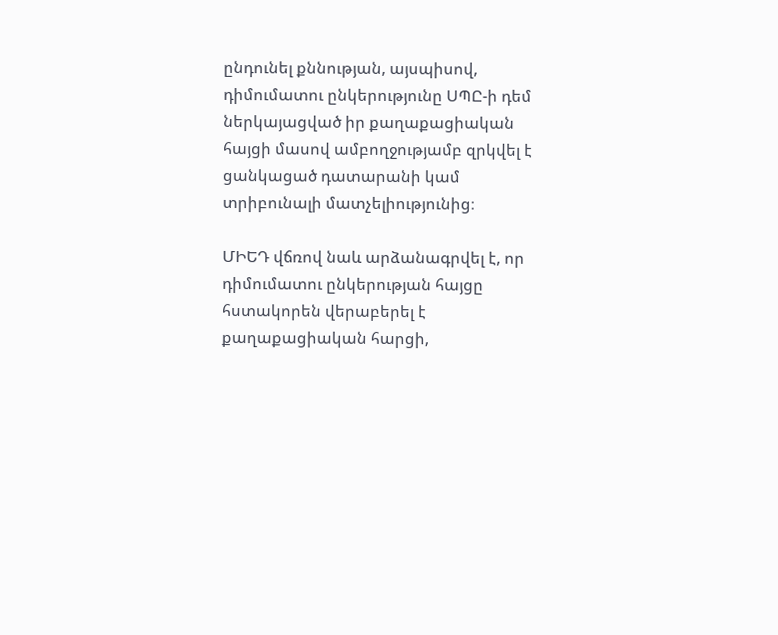ընդունել քննության, այսպիսով, դիմումատու ընկերությունը ՍՊԸ-ի դեմ ներկայացված իր քաղաքացիական հայցի մասով ամբողջությամբ զրկվել է ցանկացած դատարանի կամ տրիբունալի մատչելիությունից։

ՄԻԵԴ վճռով նաև արձանագրվել է, որ դիմումատու ընկերության հայցը հստակորեն վերաբերել է քաղաքացիական հարցի,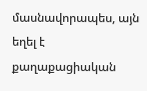մասնավորապես, այն եղել է քաղաքացիական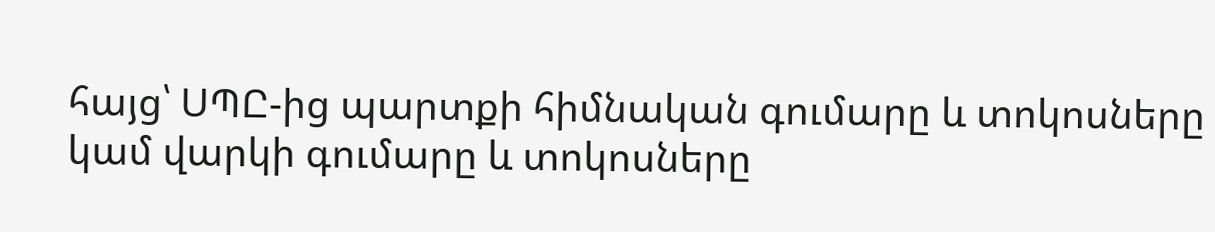հայց՝ ՍՊԸ-ից պարտքի հիմնական գումարը և տոկոսները կամ վարկի գումարը և տոկոսները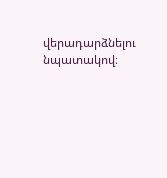վերադարձնելու նպատակով։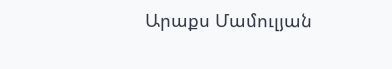Արաքս Մամուլյան